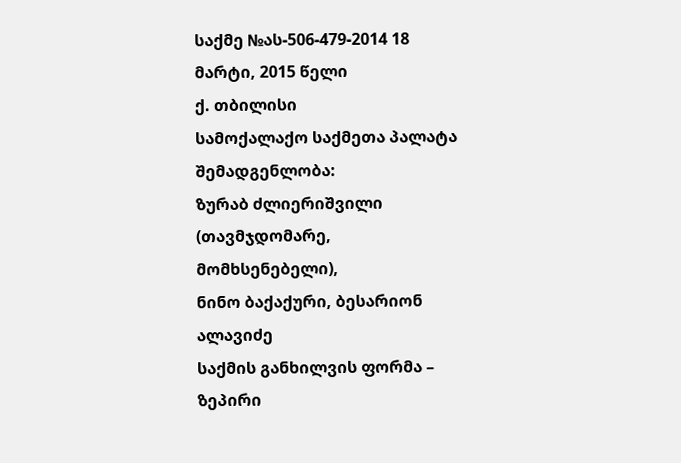საქმე №ას-506-479-2014 18 მარტი, 2015 წელი
ქ. თბილისი
სამოქალაქო საქმეთა პალატა
შემადგენლობა:
ზურაბ ძლიერიშვილი (თავმჯდომარე, მომხსენებელი),
ნინო ბაქაქური, ბესარიონ ალავიძე
საქმის განხილვის ფორმა – ზეპირი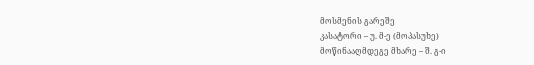მოსმენის გარეშე
კასატორი – უ. მ-ე (მოპასუხე)
მოწინააღმდეგე მხარე – შ. გ-ი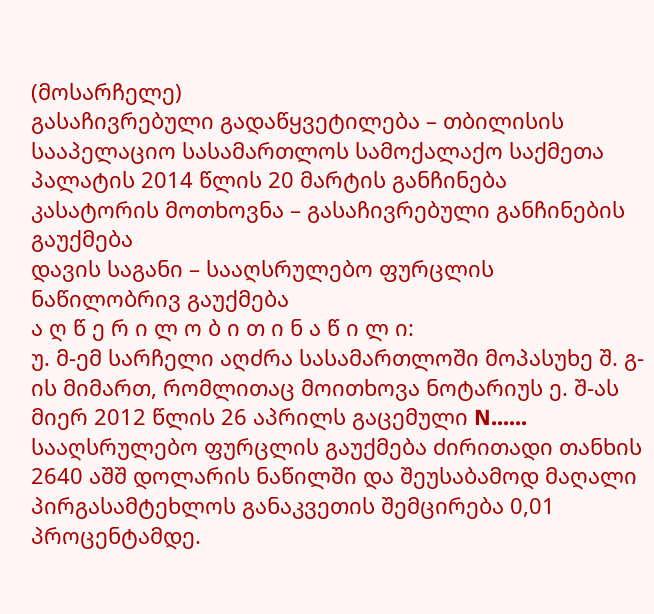(მოსარჩელე)
გასაჩივრებული გადაწყვეტილება – თბილისის სააპელაციო სასამართლოს სამოქალაქო საქმეთა პალატის 2014 წლის 20 მარტის განჩინება
კასატორის მოთხოვნა – გასაჩივრებული განჩინების გაუქმება
დავის საგანი – სააღსრულებო ფურცლის ნაწილობრივ გაუქმება
ა ღ წ ე რ ი ლ ო ბ ი თ ი ნ ა წ ი ლ ი:
უ. მ-ემ სარჩელი აღძრა სასამართლოში მოპასუხე შ. გ-ის მიმართ, რომლითაც მოითხოვა ნოტარიუს ე. შ-ას მიერ 2012 წლის 26 აპრილს გაცემული N...... სააღსრულებო ფურცლის გაუქმება ძირითადი თანხის 2640 აშშ დოლარის ნაწილში და შეუსაბამოდ მაღალი პირგასამტეხლოს განაკვეთის შემცირება 0,01 პროცენტამდე.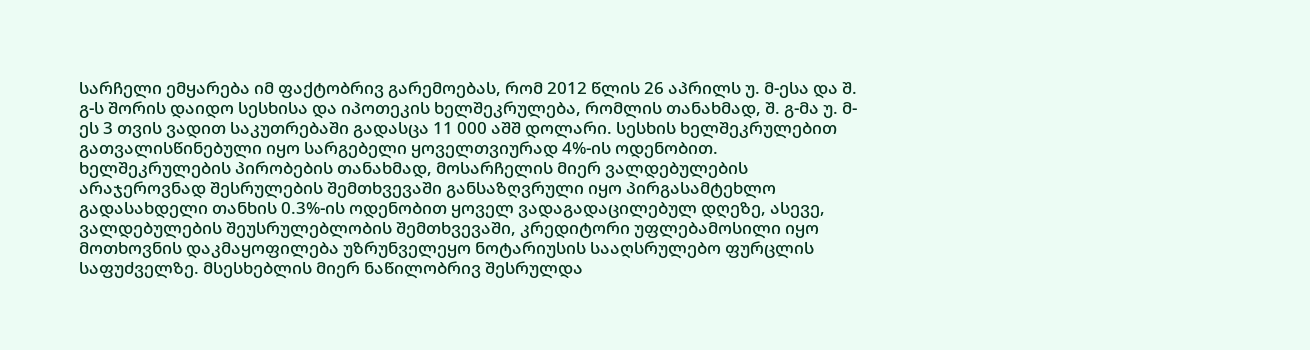სარჩელი ემყარება იმ ფაქტობრივ გარემოებას, რომ 2012 წლის 26 აპრილს უ. მ-ესა და შ. გ-ს შორის დაიდო სესხისა და იპოთეკის ხელშეკრულება, რომლის თანახმად, შ. გ-მა უ. მ-ეს 3 თვის ვადით საკუთრებაში გადასცა 11 000 აშშ დოლარი. სესხის ხელშეკრულებით გათვალისწინებული იყო სარგებელი ყოველთვიურად 4%-ის ოდენობით. ხელშეკრულების პირობების თანახმად, მოსარჩელის მიერ ვალდებულების არაჯეროვნად შესრულების შემთხვევაში განსაზღვრული იყო პირგასამტეხლო გადასახდელი თანხის 0.3%-ის ოდენობით ყოველ ვადაგადაცილებულ დღეზე, ასევე, ვალდებულების შეუსრულებლობის შემთხვევაში, კრედიტორი უფლებამოსილი იყო მოთხოვნის დაკმაყოფილება უზრუნველეყო ნოტარიუსის სააღსრულებო ფურცლის საფუძველზე. მსესხებლის მიერ ნაწილობრივ შესრულდა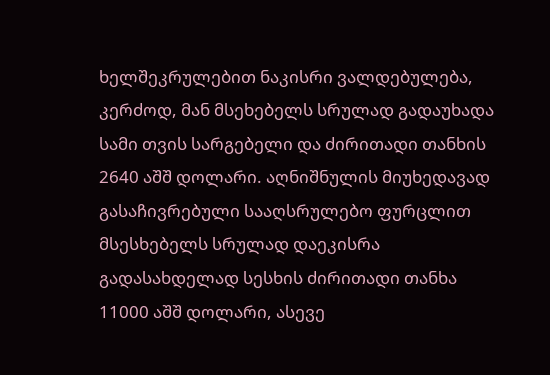ხელშეკრულებით ნაკისრი ვალდებულება, კერძოდ, მან მსეხებელს სრულად გადაუხადა სამი თვის სარგებელი და ძირითადი თანხის 2640 აშშ დოლარი. აღნიშნულის მიუხედავად გასაჩივრებული სააღსრულებო ფურცლით მსესხებელს სრულად დაეკისრა გადასახდელად სესხის ძირითადი თანხა 11000 აშშ დოლარი, ასევე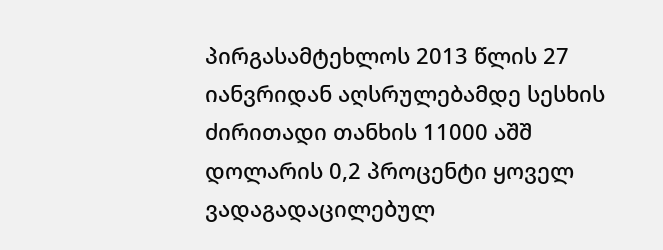პირგასამტეხლოს 2013 წლის 27 იანვრიდან აღსრულებამდე სესხის ძირითადი თანხის 11000 აშშ დოლარის 0,2 პროცენტი ყოველ ვადაგადაცილებულ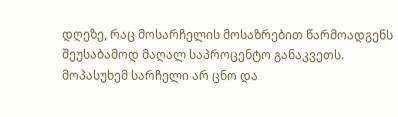დღეზე, რაც მოსარჩელის მოსაზრებით წარმოადგენს შეუსაბამოდ მაღალ საპროცენტო განაკვეთს.
მოპასუხემ სარჩელი არ ცნო და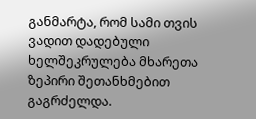განმარტა, რომ სამი თვის ვადით დადებული ხელშეკრულება მხარეთა ზეპირი შეთანხმებით გაგრძელდა.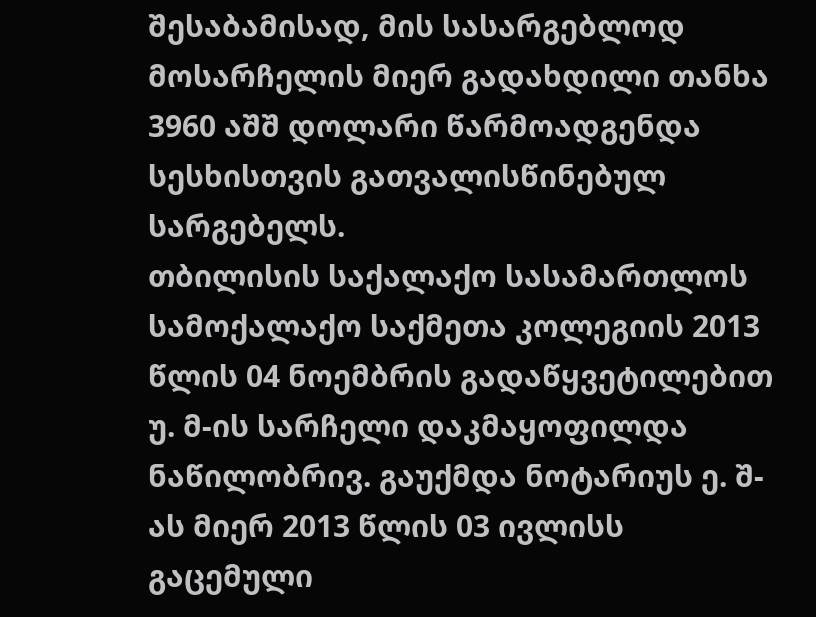შესაბამისად, მის სასარგებლოდ მოსარჩელის მიერ გადახდილი თანხა 3960 აშშ დოლარი წარმოადგენდა სესხისთვის გათვალისწინებულ სარგებელს.
თბილისის საქალაქო სასამართლოს სამოქალაქო საქმეთა კოლეგიის 2013 წლის 04 ნოემბრის გადაწყვეტილებით უ. მ-ის სარჩელი დაკმაყოფილდა ნაწილობრივ. გაუქმდა ნოტარიუს ე. შ-ას მიერ 2013 წლის 03 ივლისს გაცემული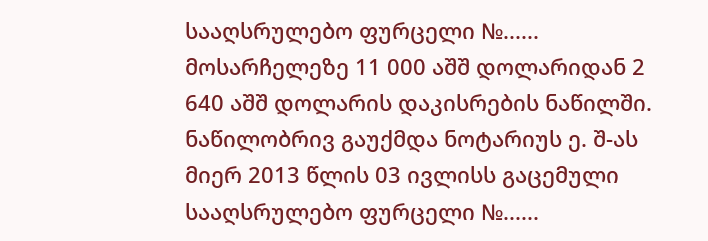სააღსრულებო ფურცელი №...... მოსარჩელეზე 11 000 აშშ დოლარიდან 2 640 აშშ დოლარის დაკისრების ნაწილში. ნაწილობრივ გაუქმდა ნოტარიუს ე. შ-ას მიერ 2013 წლის 03 ივლისს გაცემული სააღსრულებო ფურცელი №......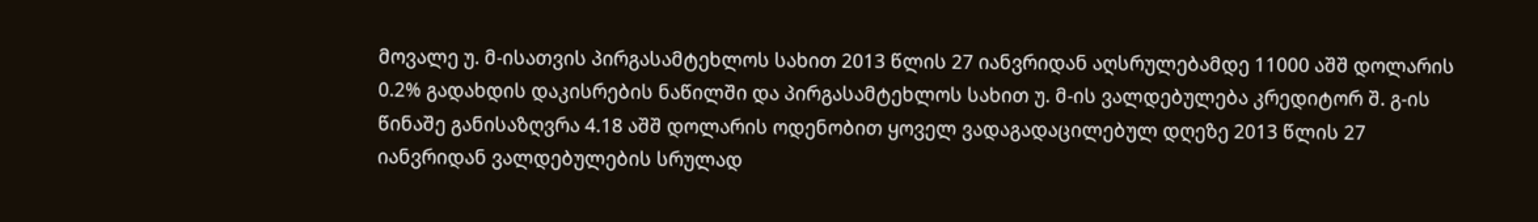მოვალე უ. მ-ისათვის პირგასამტეხლოს სახით 2013 წლის 27 იანვრიდან აღსრულებამდე 11000 აშშ დოლარის 0.2% გადახდის დაკისრების ნაწილში და პირგასამტეხლოს სახით უ. მ-ის ვალდებულება კრედიტორ შ. გ-ის წინაშე განისაზღვრა 4.18 აშშ დოლარის ოდენობით ყოველ ვადაგადაცილებულ დღეზე 2013 წლის 27 იანვრიდან ვალდებულების სრულად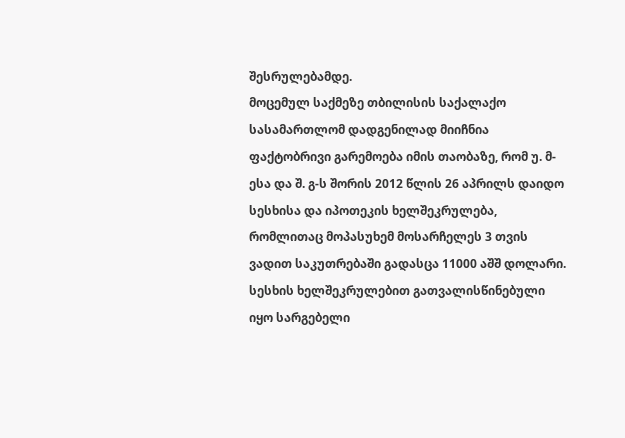შესრულებამდე.
მოცემულ საქმეზე თბილისის საქალაქო სასამართლომ დადგენილად მიიჩნია ფაქტობრივი გარემოება იმის თაობაზე, რომ უ. მ-ესა და შ. გ-ს შორის 2012 წლის 26 აპრილს დაიდო სესხისა და იპოთეკის ხელშეკრულება, რომლითაც მოპასუხემ მოსარჩელეს 3 თვის ვადით საკუთრებაში გადასცა 11000 აშშ დოლარი. სესხის ხელშეკრულებით გათვალისწინებული იყო სარგებელი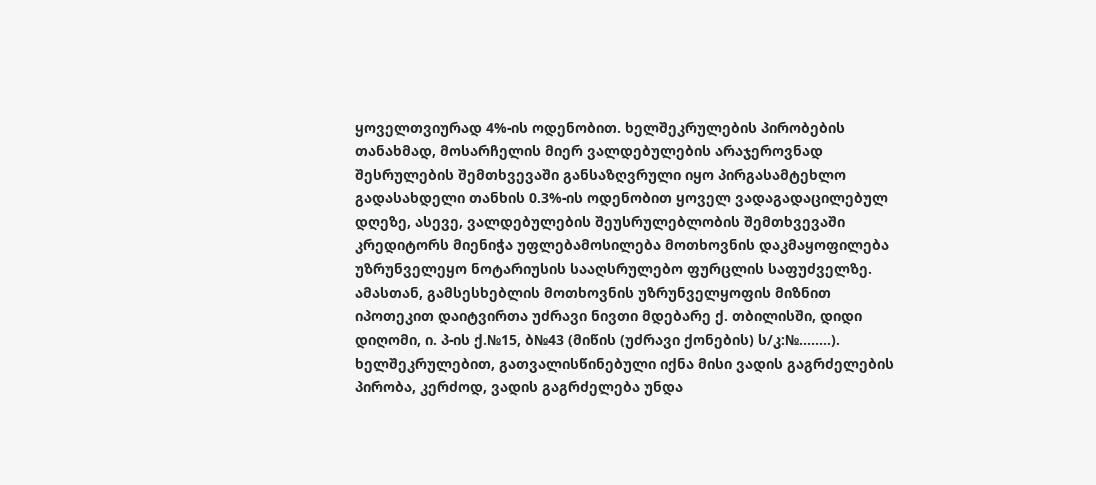ყოველთვიურად 4%-ის ოდენობით. ხელშეკრულების პირობების თანახმად, მოსარჩელის მიერ ვალდებულების არაჯეროვნად შესრულების შემთხვევაში განსაზღვრული იყო პირგასამტეხლო გადასახდელი თანხის 0.3%-ის ოდენობით ყოველ ვადაგადაცილებულ დღეზე, ასევე, ვალდებულების შეუსრულებლობის შემთხვევაში კრედიტორს მიენიჭა უფლებამოსილება მოთხოვნის დაკმაყოფილება უზრუნველეყო ნოტარიუსის სააღსრულებო ფურცლის საფუძველზე. ამასთან, გამსესხებლის მოთხოვნის უზრუნველყოფის მიზნით იპოთეკით დაიტვირთა უძრავი ნივთი მდებარე ქ. თბილისში, დიდი დიღომი, ი. პ-ის ქ.№15, ბ№43 (მიწის (უძრავი ქონების) ს/კ:№........). ხელშეკრულებით, გათვალისწინებული იქნა მისი ვადის გაგრძელების პირობა, კერძოდ, ვადის გაგრძელება უნდა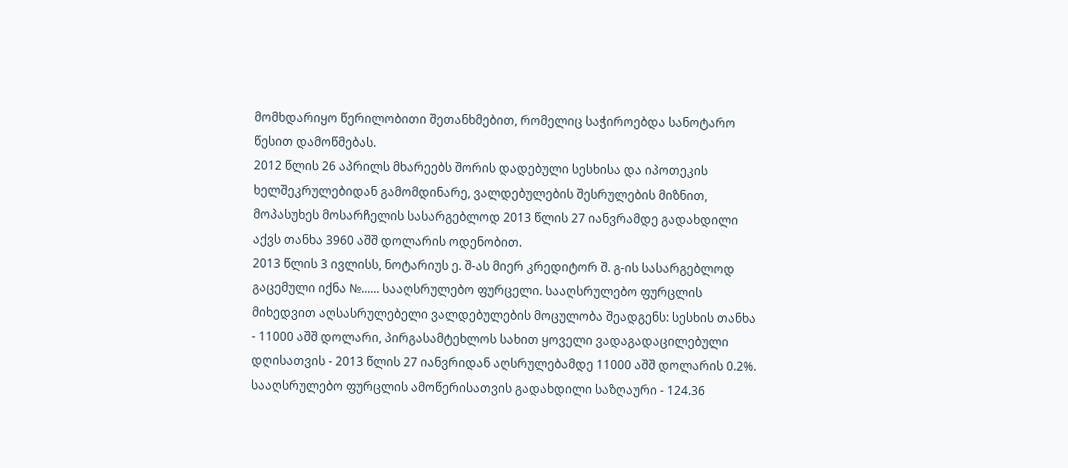მომხდარიყო წერილობითი შეთანხმებით, რომელიც საჭიროებდა სანოტარო წესით დამოწმებას.
2012 წლის 26 აპრილს მხარეებს შორის დადებული სესხისა და იპოთეკის ხელშეკრულებიდან გამომდინარე, ვალდებულების შესრულების მიზნით, მოპასუხეს მოსარჩელის სასარგებლოდ 2013 წლის 27 იანვრამდე გადახდილი აქვს თანხა 3960 აშშ დოლარის ოდენობით.
2013 წლის 3 ივლისს, ნოტარიუს ე. შ-ას მიერ კრედიტორ შ. გ-ის სასარგებლოდ გაცემული იქნა №...... სააღსრულებო ფურცელი. სააღსრულებო ფურცლის მიხედვით აღსასრულებელი ვალდებულების მოცულობა შეადგენს: სესხის თანხა - 11000 აშშ დოლარი, პირგასამტეხლოს სახით ყოველი ვადაგადაცილებული დღისათვის - 2013 წლის 27 იანვრიდან აღსრულებამდე 11000 აშშ დოლარის 0.2%. სააღსრულებო ფურცლის ამოწერისათვის გადახდილი საზღაური - 124.36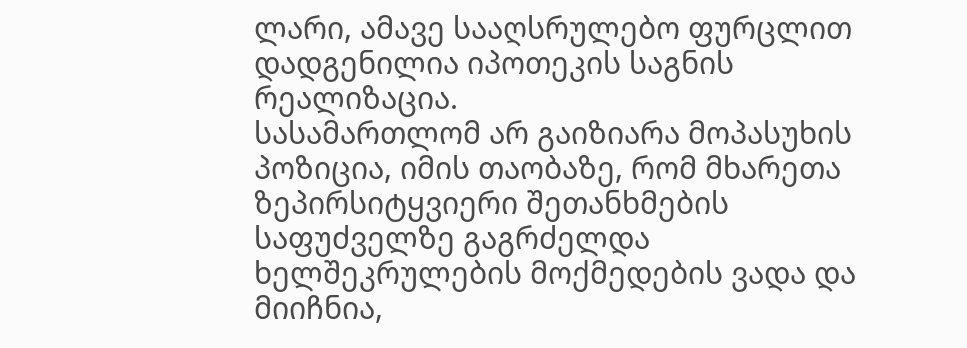ლარი, ამავე სააღსრულებო ფურცლით დადგენილია იპოთეკის საგნის რეალიზაცია.
სასამართლომ არ გაიზიარა მოპასუხის პოზიცია, იმის თაობაზე, რომ მხარეთა ზეპირსიტყვიერი შეთანხმების საფუძველზე გაგრძელდა ხელშეკრულების მოქმედების ვადა და მიიჩნია,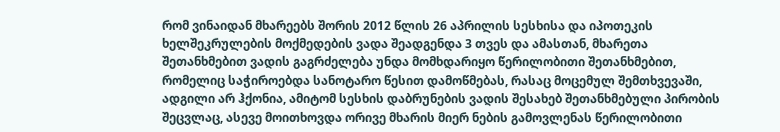რომ ვინაიდან მხარეებს შორის 2012 წლის 26 აპრილის სესხისა და იპოთეკის ხელშეკრულების მოქმედების ვადა შეადგენდა 3 თვეს და ამასთან, მხარეთა შეთანხმებით ვადის გაგრძელება უნდა მომხდარიყო წერილობითი შეთანხმებით, რომელიც საჭიროებდა სანოტარო წესით დამოწმებას, რასაც მოცემულ შემთხვევაში, ადგილი არ ჰქონია, ამიტომ სესხის დაბრუნების ვადის შესახებ შეთანხმებული პირობის შეცვლაც, ასევე მოითხოვდა ორივე მხარის მიერ ნების გამოვლენას წერილობითი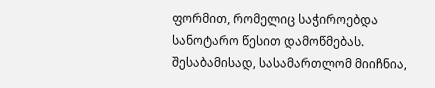ფორმით, რომელიც საჭიროებდა სანოტარო წესით დამოწმებას. შესაბამისად, სასამართლომ მიიჩნია,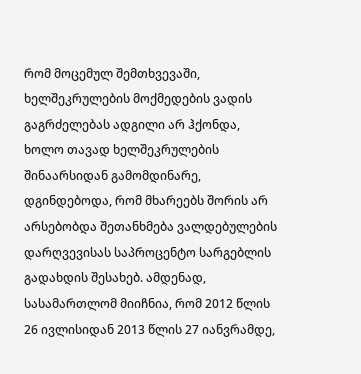რომ მოცემულ შემთხვევაში, ხელშეკრულების მოქმედების ვადის გაგრძელებას ადგილი არ ჰქონდა, ხოლო თავად ხელშეკრულების შინაარსიდან გამომდინარე, დგინდებოდა, რომ მხარეებს შორის არ არსებობდა შეთანხმება ვალდებულების დარღვევისას საპროცენტო სარგებლის გადახდის შესახებ. ამდენად, სასამართლომ მიიჩნია, რომ 2012 წლის 26 ივლისიდან 2013 წლის 27 იანვრამდე,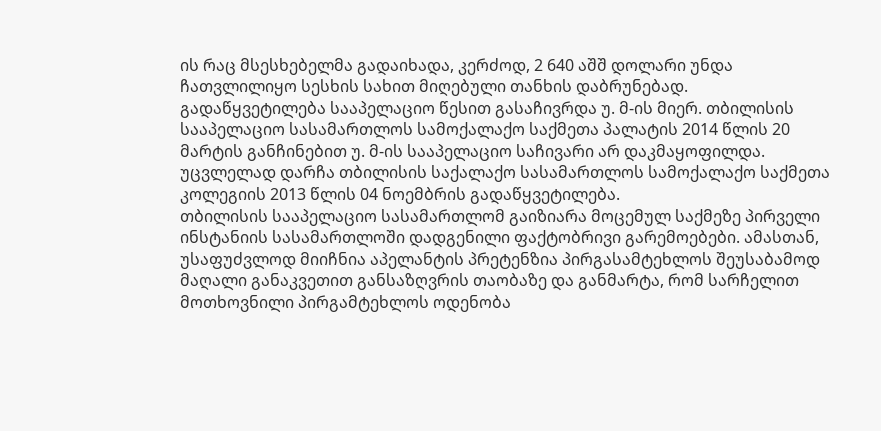ის რაც მსესხებელმა გადაიხადა, კერძოდ, 2 640 აშშ დოლარი უნდა ჩათვლილიყო სესხის სახით მიღებული თანხის დაბრუნებად.
გადაწყვეტილება სააპელაციო წესით გასაჩივრდა უ. მ-ის მიერ. თბილისის სააპელაციო სასამართლოს სამოქალაქო საქმეთა პალატის 2014 წლის 20 მარტის განჩინებით უ. მ-ის სააპელაციო საჩივარი არ დაკმაყოფილდა. უცვლელად დარჩა თბილისის საქალაქო სასამართლოს სამოქალაქო საქმეთა კოლეგიის 2013 წლის 04 ნოემბრის გადაწყვეტილება.
თბილისის სააპელაციო სასამართლომ გაიზიარა მოცემულ საქმეზე პირველი ინსტანიის სასამართლოში დადგენილი ფაქტობრივი გარემოებები. ამასთან, უსაფუძვლოდ მიიჩნია აპელანტის პრეტენზია პირგასამტეხლოს შეუსაბამოდ მაღალი განაკვეთით განსაზღვრის თაობაზე და განმარტა, რომ სარჩელით მოთხოვნილი პირგამტეხლოს ოდენობა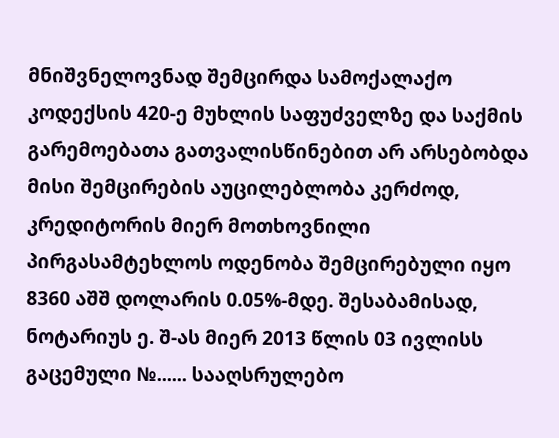მნიშვნელოვნად შემცირდა სამოქალაქო კოდექსის 420-ე მუხლის საფუძველზე და საქმის გარემოებათა გათვალისწინებით არ არსებობდა მისი შემცირების აუცილებლობა კერძოდ, კრედიტორის მიერ მოთხოვნილი პირგასამტეხლოს ოდენობა შემცირებული იყო 8360 აშშ დოლარის 0.05%-მდე. შესაბამისად, ნოტარიუს ე. შ-ას მიერ 2013 წლის 03 ივლისს გაცემული №...... სააღსრულებო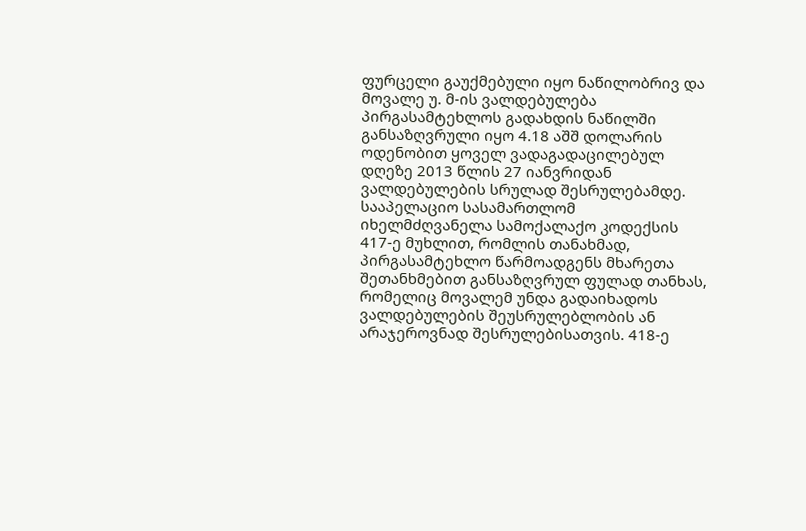ფურცელი გაუქმებული იყო ნაწილობრივ და მოვალე უ. მ-ის ვალდებულება პირგასამტეხლოს გადახდის ნაწილში განსაზღვრული იყო 4.18 აშშ დოლარის ოდენობით ყოველ ვადაგადაცილებულ დღეზე 2013 წლის 27 იანვრიდან ვალდებულების სრულად შესრულებამდე.
სააპელაციო სასამართლომ იხელმძღვანელა სამოქალაქო კოდექსის 417-ე მუხლით, რომლის თანახმად, პირგასამტეხლო წარმოადგენს მხარეთა შეთანხმებით განსაზღვრულ ფულად თანხას, რომელიც მოვალემ უნდა გადაიხადოს ვალდებულების შეუსრულებლობის ან არაჯეროვნად შესრულებისათვის. 418-ე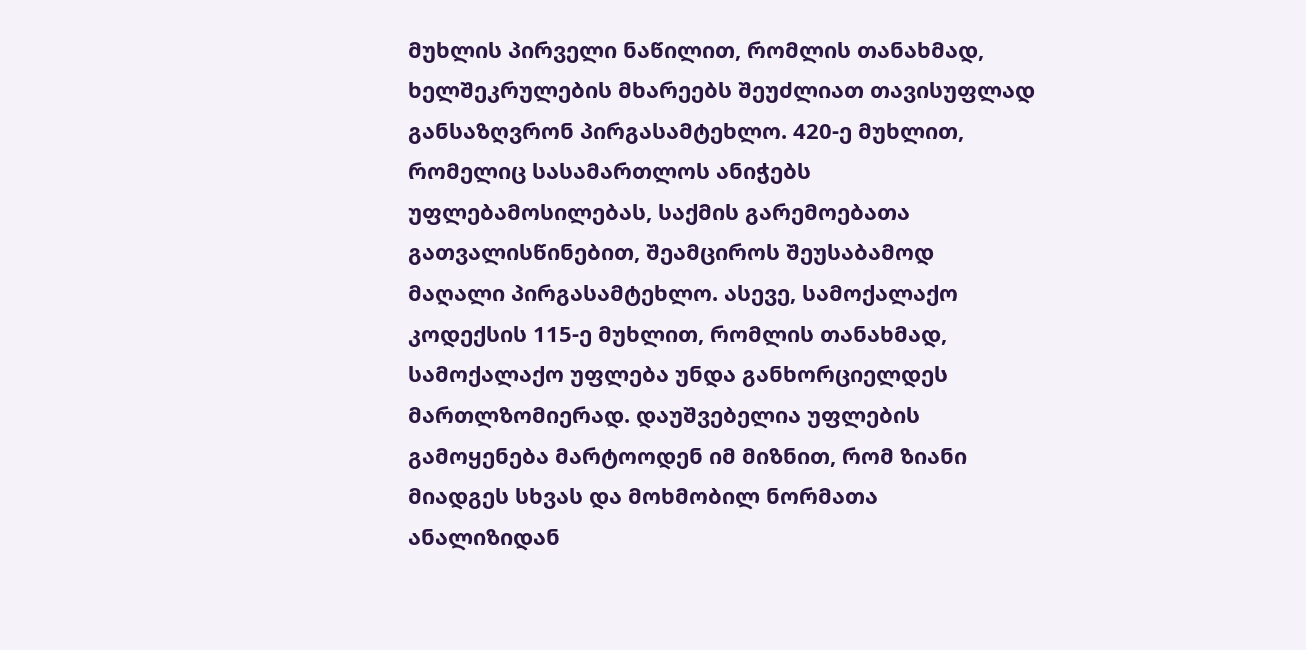მუხლის პირველი ნაწილით, რომლის თანახმად, ხელშეკრულების მხარეებს შეუძლიათ თავისუფლად განსაზღვრონ პირგასამტეხლო. 420-ე მუხლით, რომელიც სასამართლოს ანიჭებს უფლებამოსილებას, საქმის გარემოებათა გათვალისწინებით, შეამციროს შეუსაბამოდ მაღალი პირგასამტეხლო. ასევე, სამოქალაქო კოდექსის 115-ე მუხლით, რომლის თანახმად, სამოქალაქო უფლება უნდა განხორციელდეს მართლზომიერად. დაუშვებელია უფლების გამოყენება მარტოოდენ იმ მიზნით, რომ ზიანი მიადგეს სხვას და მოხმობილ ნორმათა ანალიზიდან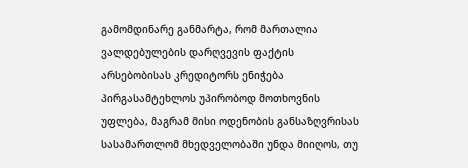გამომდინარე განმარტა, რომ მართალია ვალდებულების დარღვევის ფაქტის არსებობისას კრედიტორს ენიჭება პირგასამტეხლოს უპირობოდ მოთხოვნის უფლება, მაგრამ მისი ოდენობის განსაზღვრისას სასამართლომ მხედველობაში უნდა მიიღოს, თუ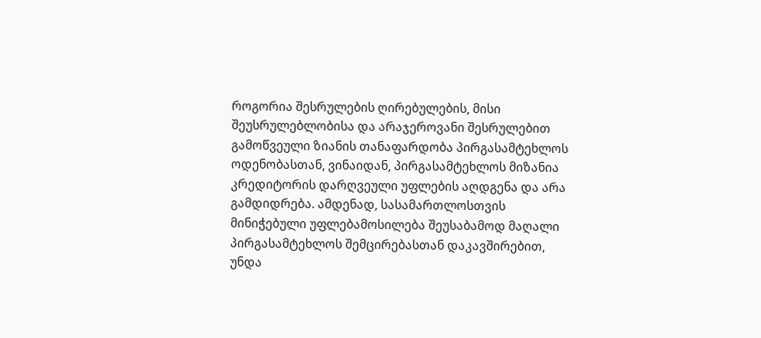როგორია შესრულების ღირებულების, მისი შეუსრულებლობისა და არაჯეროვანი შესრულებით გამოწვეული ზიანის თანაფარდობა პირგასამტეხლოს ოდენობასთან, ვინაიდან, პირგასამტეხლოს მიზანია კრედიტორის დარღვეული უფლების აღდგენა და არა გამდიდრება. ამდენად, სასამართლოსთვის მინიჭებული უფლებამოსილება შეუსაბამოდ მაღალი პირგასამტეხლოს შემცირებასთან დაკავშირებით, უნდა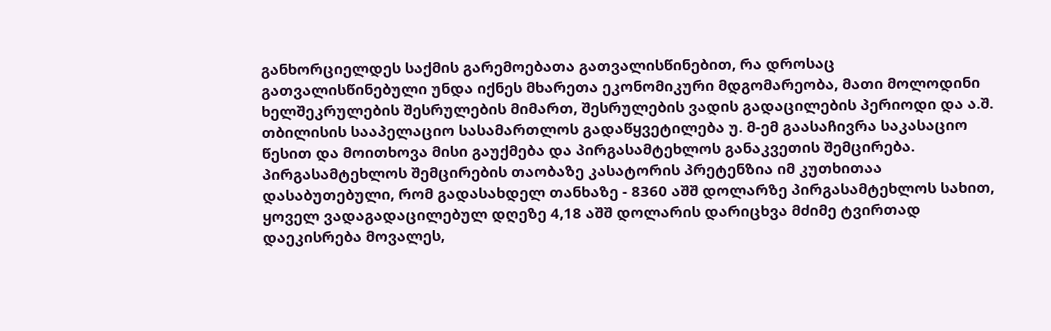განხორციელდეს საქმის გარემოებათა გათვალისწინებით, რა დროსაც გათვალისწინებული უნდა იქნეს მხარეთა ეკონომიკური მდგომარეობა, მათი მოლოდინი ხელშეკრულების შესრულების მიმართ, შესრულების ვადის გადაცილების პერიოდი და ა.შ.
თბილისის სააპელაციო სასამართლოს გადაწყვეტილება უ. მ-ემ გაასაჩივრა საკასაციო წესით და მოითხოვა მისი გაუქმება და პირგასამტეხლოს განაკვეთის შემცირება. პირგასამტეხლოს შემცირების თაობაზე კასატორის პრეტენზია იმ კუთხითაა დასაბუთებული, რომ გადასახდელ თანხაზე - 8360 აშშ დოლარზე პირგასამტეხლოს სახით, ყოველ ვადაგადაცილებულ დღეზე 4,18 აშშ დოლარის დარიცხვა მძიმე ტვირთად დაეკისრება მოვალეს,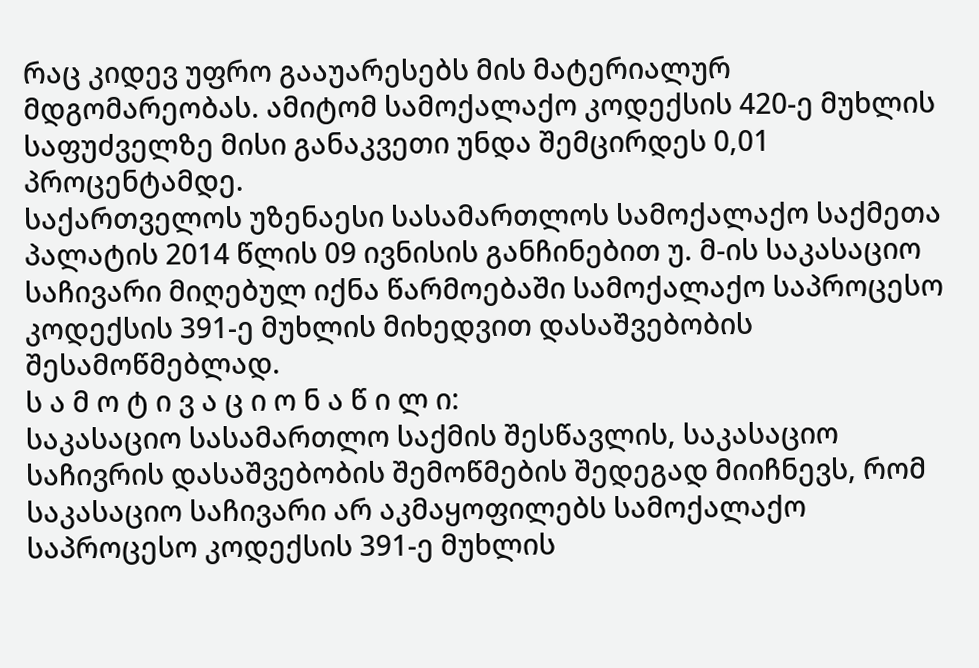რაც კიდევ უფრო გააუარესებს მის მატერიალურ მდგომარეობას. ამიტომ სამოქალაქო კოდექსის 420-ე მუხლის საფუძველზე მისი განაკვეთი უნდა შემცირდეს 0,01 პროცენტამდე.
საქართველოს უზენაესი სასამართლოს სამოქალაქო საქმეთა პალატის 2014 წლის 09 ივნისის განჩინებით უ. მ-ის საკასაციო საჩივარი მიღებულ იქნა წარმოებაში სამოქალაქო საპროცესო კოდექსის 391-ე მუხლის მიხედვით დასაშვებობის შესამოწმებლად.
ს ა მ ო ტ ი ვ ა ც ი ო ნ ა წ ი ლ ი:
საკასაციო სასამართლო საქმის შესწავლის, საკასაციო საჩივრის დასაშვებობის შემოწმების შედეგად მიიჩნევს, რომ საკასაციო საჩივარი არ აკმაყოფილებს სამოქალაქო საპროცესო კოდექსის 391-ე მუხლის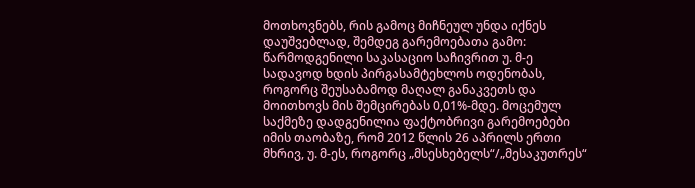მოთხოვნებს, რის გამოც მიჩნეულ უნდა იქნეს დაუშვებლად, შემდეგ გარემოებათა გამო:
წარმოდგენილი საკასაციო საჩივრით უ. მ-ე სადავოდ ხდის პირგასამტეხლოს ოდენობას, როგორც შეუსაბამოდ მაღალ განაკვეთს და მოითხოვს მის შემცირებას 0,01%-მდე. მოცემულ საქმეზე დადგენილია ფაქტობრივი გარემოებები იმის თაობაზე, რომ 2012 წლის 26 აპრილს ერთი მხრივ, უ. მ-ეს, როგორც „მსესხებელს“/„მესაკუთრეს“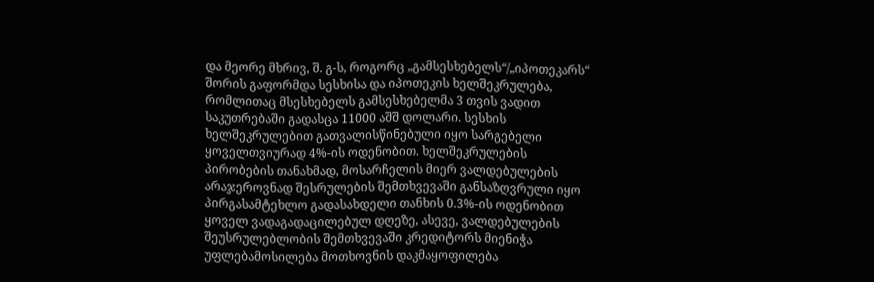და მეორე მხრივ, შ. გ-ს, როგორც „გამსესხებელს“/„იპოთეკარს“ შორის გაფორმდა სესხისა და იპოთეკის ხელშეკრულება, რომლითაც მსესხებელს გამსესხებელმა 3 თვის ვადით საკუთრებაში გადასცა 11000 აშშ დოლარი. სესხის ხელშეკრულებით გათვალისწინებული იყო სარგებელი ყოველთვიურად 4%-ის ოდენობით. ხელშეკრულების პირობების თანახმად, მოსარჩელის მიერ ვალდებულების არაჯეროვნად შესრულების შემთხვევაში განსაზღვრული იყო პირგასამტეხლო გადასახდელი თანხის 0.3%-ის ოდენობით ყოველ ვადაგადაცილებულ დღეზე, ასევე, ვალდებულების შეუსრულებლობის შემთხვევაში კრედიტორს მიენიჭა უფლებამოსილება მოთხოვნის დაკმაყოფილება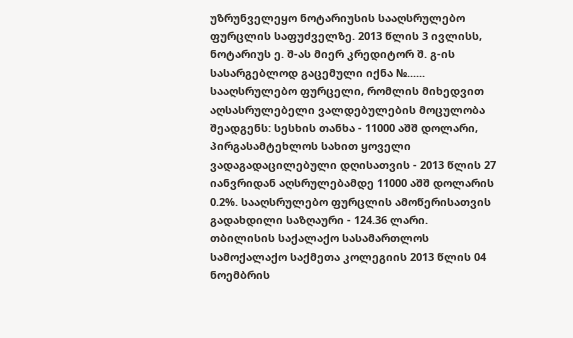უზრუნველეყო ნოტარიუსის სააღსრულებო ფურცლის საფუძველზე. 2013 წლის 3 ივლისს, ნოტარიუს ე. შ-ას მიერ კრედიტორ შ. გ-ის სასარგებლოდ გაცემული იქნა №...... სააღსრულებო ფურცელი, რომლის მიხედვით აღსასრულებელი ვალდებულების მოცულობა შეადგენს: სესხის თანხა - 11000 აშშ დოლარი, პირგასამტეხლოს სახით ყოველი ვადაგადაცილებული დღისათვის - 2013 წლის 27 იანვრიდან აღსრულებამდე 11000 აშშ დოლარის 0.2%. სააღსრულებო ფურცლის ამოწერისათვის გადახდილი საზღაური - 124.36 ლარი.
თბილისის საქალაქო სასამართლოს სამოქალაქო საქმეთა კოლეგიის 2013 წლის 04 ნოემბრის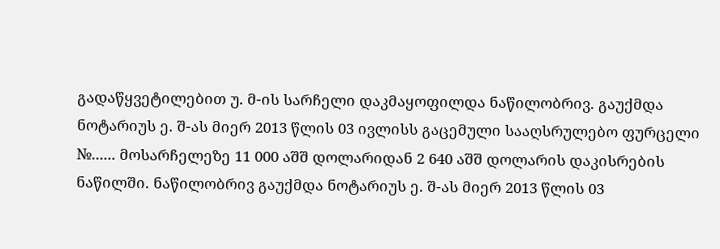გადაწყვეტილებით უ. მ-ის სარჩელი დაკმაყოფილდა ნაწილობრივ. გაუქმდა ნოტარიუს ე. შ-ას მიერ 2013 წლის 03 ივლისს გაცემული სააღსრულებო ფურცელი №...... მოსარჩელეზე 11 000 აშშ დოლარიდან 2 640 აშშ დოლარის დაკისრების ნაწილში. ნაწილობრივ გაუქმდა ნოტარიუს ე. შ-ას მიერ 2013 წლის 03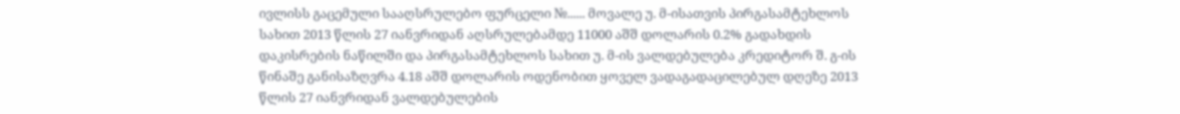ივლისს გაცემული სააღსრულებო ფურცელი №...... მოვალე უ. მ-ისათვის პირგასამტეხლოს სახით 2013 წლის 27 იანვრიდან აღსრულებამდე 11000 აშშ დოლარის 0.2% გადახდის დაკისრების ნაწილში და პირგასამტეხლოს სახით უ. მ-ის ვალდებულება კრედიტორ შ. გ-ის წინაშე განისაზღვრა 4.18 აშშ დოლარის ოდენობით ყოველ ვადაგადაცილებულ დღეზე 2013 წლის 27 იანვრიდან ვალდებულების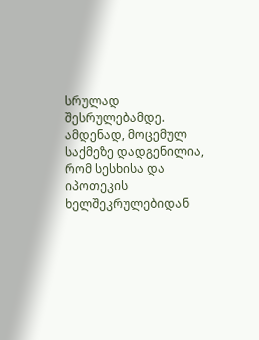სრულად შესრულებამდე.
ამდენად, მოცემულ საქმეზე დადგენილია, რომ სესხისა და იპოთეკის ხელშეკრულებიდან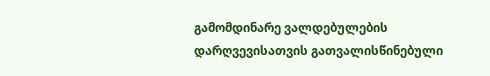გამომდინარე ვალდებულების დარღვევისათვის გათვალისწინებული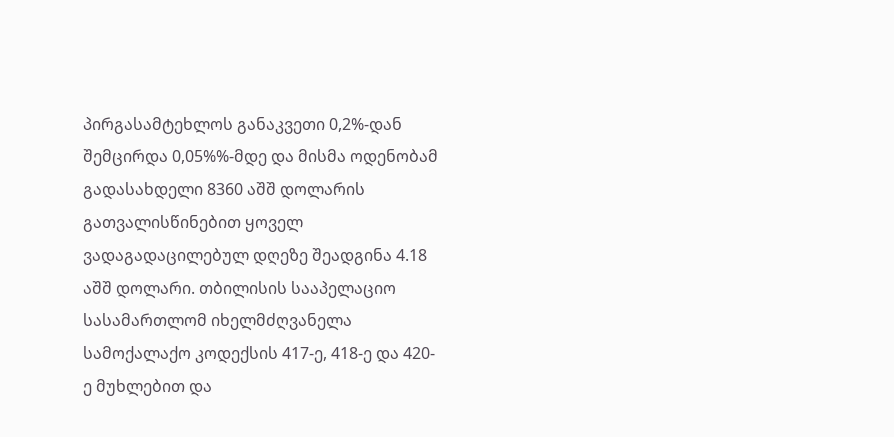პირგასამტეხლოს განაკვეთი 0,2%-დან შემცირდა 0,05%%-მდე და მისმა ოდენობამ გადასახდელი 8360 აშშ დოლარის გათვალისწინებით ყოველ ვადაგადაცილებულ დღეზე შეადგინა 4.18 აშშ დოლარი. თბილისის სააპელაციო სასამართლომ იხელმძღვანელა სამოქალაქო კოდექსის 417-ე, 418-ე და 420-ე მუხლებით და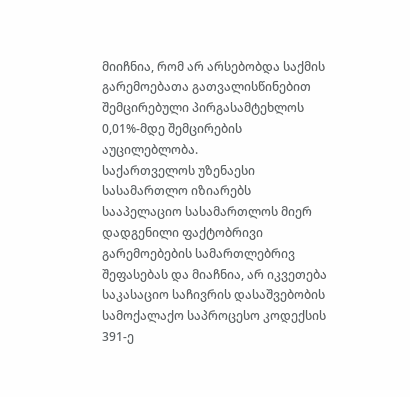მიიჩნია, რომ არ არსებობდა საქმის გარემოებათა გათვალისწინებით შემცირებული პირგასამტეხლოს 0,01%-მდე შემცირების აუცილებლობა.
საქართველოს უზენაესი სასამართლო იზიარებს სააპელაციო სასამართლოს მიერ დადგენილი ფაქტობრივი გარემოებების სამართლებრივ შეფასებას და მიაჩნია, არ იკვეთება საკასაციო საჩივრის დასაშვებობის სამოქალაქო საპროცესო კოდექსის 391-ე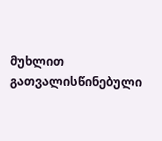მუხლით გათვალისწინებული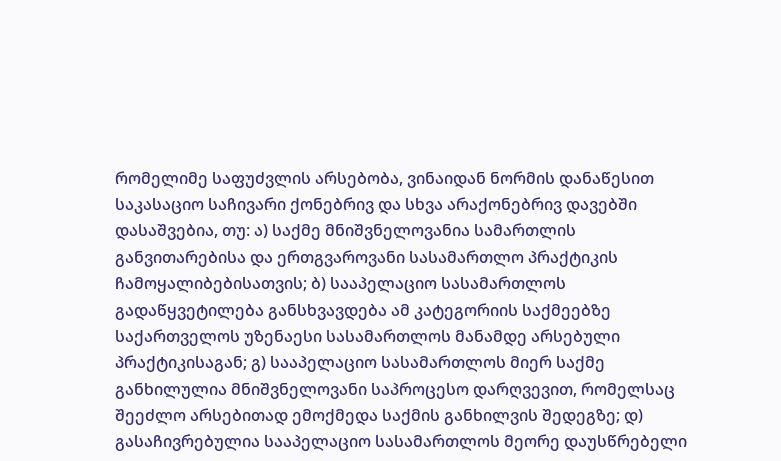რომელიმე საფუძვლის არსებობა, ვინაიდან ნორმის დანაწესით საკასაციო საჩივარი ქონებრივ და სხვა არაქონებრივ დავებში დასაშვებია, თუ: ა) საქმე მნიშვნელოვანია სამართლის განვითარებისა და ერთგვაროვანი სასამართლო პრაქტიკის ჩამოყალიბებისათვის; ბ) სააპელაციო სასამართლოს გადაწყვეტილება განსხვავდება ამ კატეგორიის საქმეებზე საქართველოს უზენაესი სასამართლოს მანამდე არსებული პრაქტიკისაგან; გ) სააპელაციო სასამართლოს მიერ საქმე განხილულია მნიშვნელოვანი საპროცესო დარღვევით, რომელსაც შეეძლო არსებითად ემოქმედა საქმის განხილვის შედეგზე; დ) გასაჩივრებულია სააპელაციო სასამართლოს მეორე დაუსწრებელი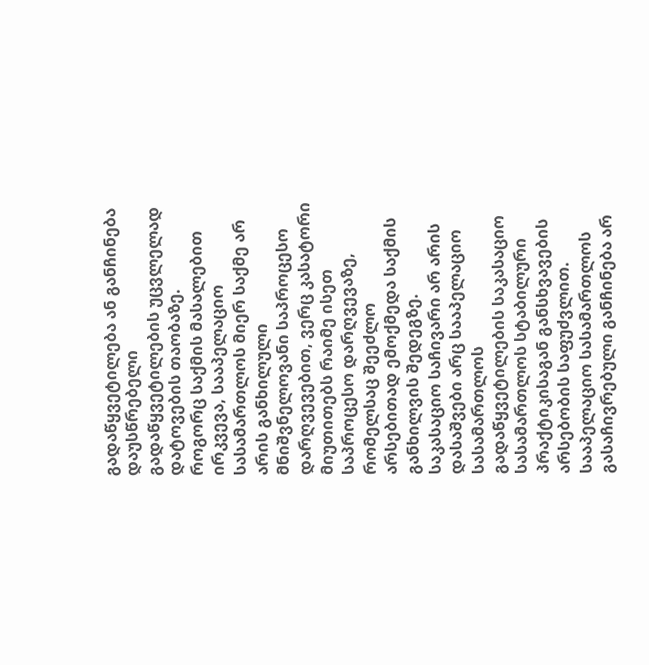გადაწყვეტილება ან განჩინება დაუსწრებელი გადაწყვეტილების უცვლელად დატოვების თაობაზე.
როგორც საქმის მასალებით ირკვევა, სააპელაციო სასამართლოს მიერ საქმე არ არის განხილული მნიშვნელოვანი საპროცესო დარღვევებით, ვერც კასატორი მიუთითებს რაიმე ისეთ საპროცესო დარღვევაზე, რომელსაც შეეძლო არსებითად ემოქმედა საქმის განხილვის შედეგზე.
საკასაციო საჩივარი არ არის დასაშვები არც სააპელაციო სასამართლოს გადაწყვეტილების საკასაციო სასამართლოს სტაბილური პრაქტიკისაგან განსხვავების არსებობის საფუძვლით. სააპელაციო სასამართლოს გასაჩივრებული განჩინება არ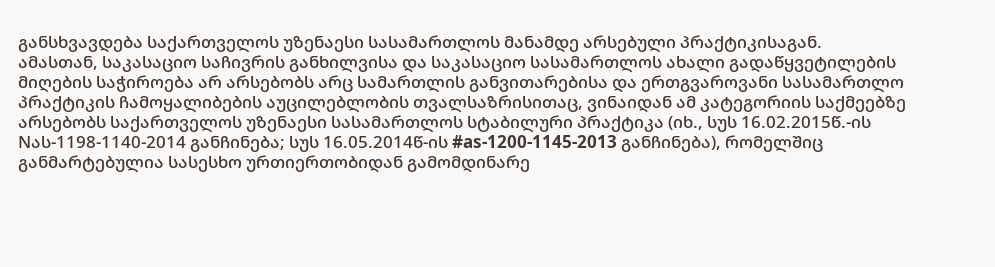განსხვავდება საქართველოს უზენაესი სასამართლოს მანამდე არსებული პრაქტიკისაგან.
ამასთან, საკასაციო საჩივრის განხილვისა და საკასაციო სასამართლოს ახალი გადაწყვეტილების მიღების საჭიროება არ არსებობს არც სამართლის განვითარებისა და ერთგვაროვანი სასამართლო პრაქტიკის ჩამოყალიბების აუცილებლობის თვალსაზრისითაც, ვინაიდან ამ კატეგორიის საქმეებზე არსებობს საქართველოს უზენაესი სასამართლოს სტაბილური პრაქტიკა (იხ., სუს 16.02.2015წ.-ის Nას-1198-1140-2014 განჩინება; სუს 16.05.2014წ-ის #as-1200-1145-2013 განჩინება), რომელშიც განმარტებულია სასესხო ურთიერთობიდან გამომდინარე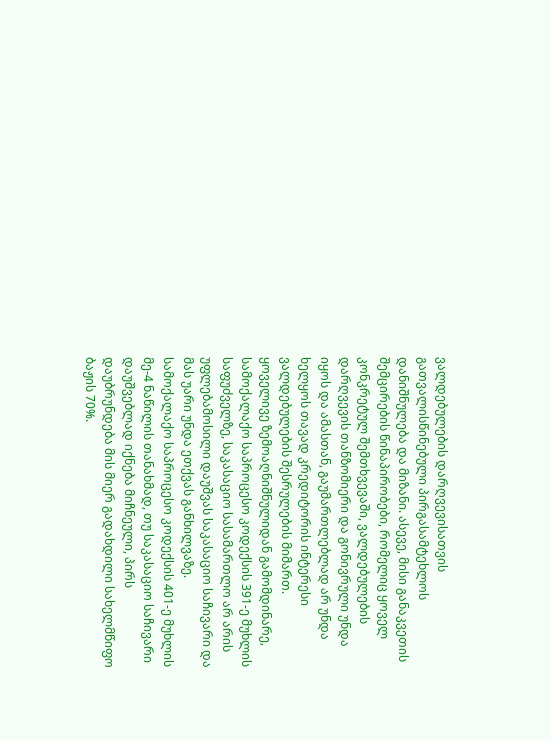ვალდებულების დარღვევისათვის გათვალისწინებული პირგასამტეხლოს დანიშნულება და მიზანი. ასევე, მისი განაკვეთის შემცირების წინაპირობები, რომელიც ყოველ კონკრეტულ შემთხვევაში, ვალდებულების დარღვევის თანზომიერი და გონივრული უნდა იყოს და ამასთან, გაუმართლებლად არ უნდა ხელყოს თავად კრედიტორის ინტერესი ვალდებულების შესრულების მიმართ.
ყოველივე ზემოაღნიშნულიდან გამომდინარე, სამოქალაქო საპროცესო კოდექსის 391-ე მუხლის საფუძველზე, საკასაციო სასამართლო არ არის უფლებამოსილი დაუშვას საკასაციო საჩივარი და მას უარი უნდა ეთქვას განხილვაზე.
სამოქალაქო საპროცესო კოდექსის 401-ე მუხლის მე-4 ნაწილის თანახმად, თუ საკასაციო საჩივარი დაუშვებლად იქნება მიჩნეული, პირს დაუბრუნდება მის მიერ გადახდილი სახელმწიფო ბაჟის 70%.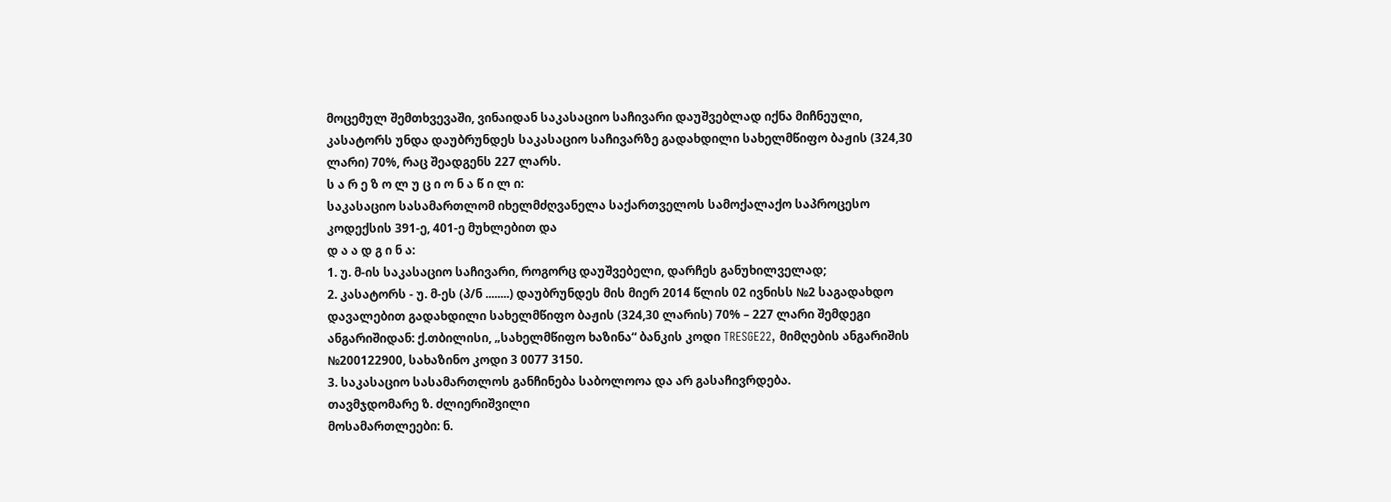მოცემულ შემთხვევაში, ვინაიდან საკასაციო საჩივარი დაუშვებლად იქნა მიჩნეული, კასატორს უნდა დაუბრუნდეს საკასაციო საჩივარზე გადახდილი სახელმწიფო ბაჟის (324,30 ლარი) 70%, რაც შეადგენს 227 ლარს.
ს ა რ ე ზ ო ლ უ ც ი ო ნ ა წ ი ლ ი:
საკასაციო სასამართლომ იხელმძღვანელა საქართველოს სამოქალაქო საპროცესო კოდექსის 391-ე, 401-ე მუხლებით და
დ ა ა დ გ ი ნ ა:
1. უ. მ-ის საკასაციო საჩივარი, როგორც დაუშვებელი, დარჩეს განუხილველად;
2. კასატორს - უ. მ-ეს (პ/ნ ........) დაუბრუნდეს მის მიერ 2014 წლის 02 ივნისს №2 საგადახდო დავალებით გადახდილი სახელმწიფო ბაჟის (324,30 ლარის) 70% – 227 ლარი შემდეგი ანგარიშიდან: ქ.თბილისი, „სახელმწიფო ხაზინა“ ბანკის კოდი TRESGE22, მიმღების ანგარიშის №200122900, სახაზინო კოდი 3 0077 3150.
3. საკასაციო სასამართლოს განჩინება საბოლოოა და არ გასაჩივრდება.
თავმჯდომარე ზ. ძლიერიშვილი
მოსამართლეები: ნ.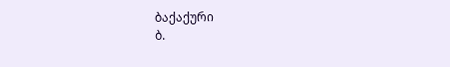ბაქაქური
ბ.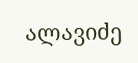ალავიძე